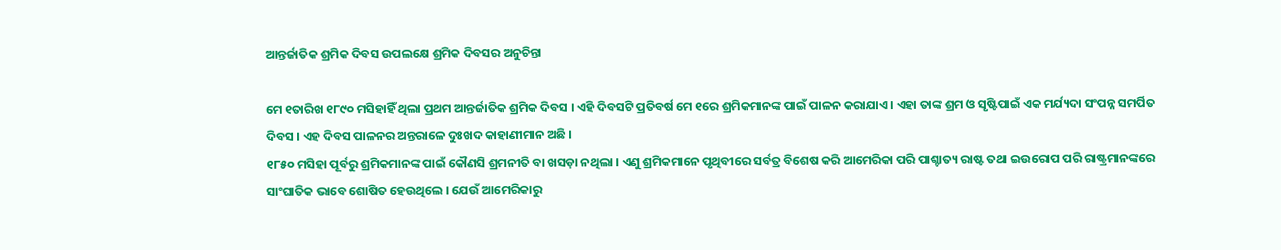ଆନ୍ତର୍ଜାତିକ ଶ୍ରମିକ ଦିବସ ଉପଲକ୍ଷେ ଶ୍ରମିକ ଦିବସର ଅନୁଚିନ୍ତା

ମେ ୧ତାରିଖ ୧୮୯୦ ମସିହାହିଁ ଥିଲା ପ୍ରଥମ ଆନ୍ତର୍ଜାତିକ ଶ୍ରମିକ ଦିବସ । ଏହି ଦିବସଟି ପ୍ରତିବର୍ଷ ମେ ୧ରେ ଶ୍ରମିକମାନଙ୍କ ପାଇଁ ପାଳନ କରାଯାଏ । ଏହା ତାଙ୍କ ଶ୍ରମ ଓ ସୃଷ୍ଟିପାଇଁ ଏକ ମର୍ଯ୍ୟଦା ସଂପନ୍ନ ସମର୍ପିତ ଦିବସ । ଏହ ଦିବସ ପାଳନର ଅନ୍ତରାଳେ ଦୁଃଖଦ କାହାଣୀମାନ ଅଛି ।
୧୮୫୦ ମସିହା ପୂର୍ବରୁ ଶ୍ରମିକମାନଙ୍କ ପାଇଁ କୌଣସି ଶ୍ରମନୀତି ବା ଖସଡ଼ା ନଥିଲା । ଏଣୁ ଶ୍ରମିକମାନେ ପୃଥିବୀରେ ସର୍ବତ୍ର ବିଶେଷ କରି ଆମେରିକା ପରି ପାଶ୍ଚାତ୍ୟ ରାଷ୍ଟ ତଥା ଇଉରୋପ ପରି ରାଷ୍ଟ୍ରମାନଙ୍କରେ ସାଂଘାତିକ ଭାବେ ଶୋଷିତ ହେଉଥିଲେ । ଯେଉଁ ଆମେରିକାରୁ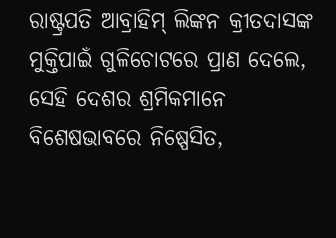ରାଷ୍ଟ୍ରପତି ଆବ୍ରାହିମ୍ ଲିଙ୍କନ କ୍ରୀତଦାସଙ୍କ ମୁକ୍ତିପାଇଁ ଗୁଳିଚୋଟରେ ପ୍ରାଣ ଦେଲେ, ସେହି ଦେଶର ଶ୍ରମିକମାନେ ବିଶେଷଭାବରେ ନିଷ୍ପେସିତ,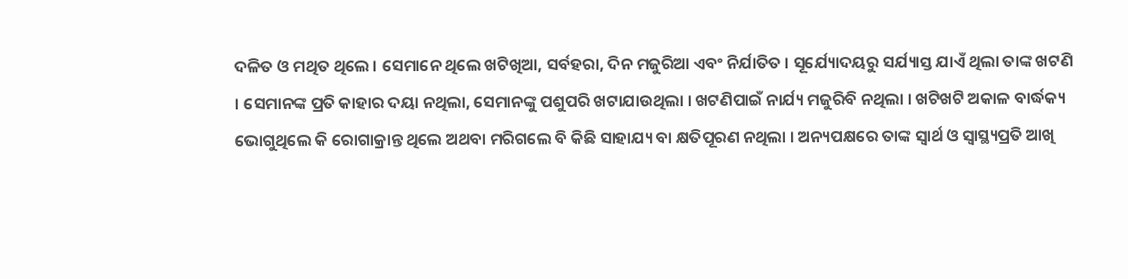ଦଳିତ ଓ ମଥିତ ଥିଲେ । ସେମାନେ ଥିଲେ ଖଟିଖିଆ, ସର୍ବହରା, ଦିନ ମଜୁରିଆ ଏବଂ ନିର୍ଯାତିତ । ସୂର୍ଯ୍ୟୋଦୟରୁ ସର୍ଯ୍ୟାସ୍ତ ଯାଏଁ ଥିଲା ତାଙ୍କ ଖଟଣି । ସେମାନଙ୍କ ପ୍ରତି କାହାର ଦୟା ନଥିଲା, ସେମାନଙ୍କୁ ପଶୁପରି ଖଟାଯାଉଥିଲା । ଖଟଣିପାଇଁ ନାର୍ଯ୍ୟ ମଜୁରିବି ନଥିଲା । ଖଟିଖଟି ଅକାଳ ବାର୍ଦ୍ଧକ୍ୟ ଭୋଗୁଥିଲେ କି ରୋଗାକ୍ରାନ୍ତ ଥିଲେ ଅଥବା ମରିଗଲେ ବି କିଛି ସାହାଯ୍ୟ ବା କ୍ଷତିପୂରଣ ନଥିଲା । ଅନ୍ୟପକ୍ଷରେ ତାଙ୍କ ସ୍ୱାର୍ଥ ଓ ସ୍ୱାସ୍ଥ୍ୟପ୍ରତି ଆଖି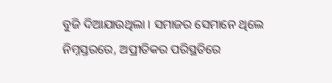ବୁଜି ଦିଆଯାଉଥିଲା । ସମାଜର ସେମାନେ ଥିଲେ ନିମ୍ନସ୍ତରରେ, ଅପ୍ରୀତିକର ପରିସ୍ଥତିରେ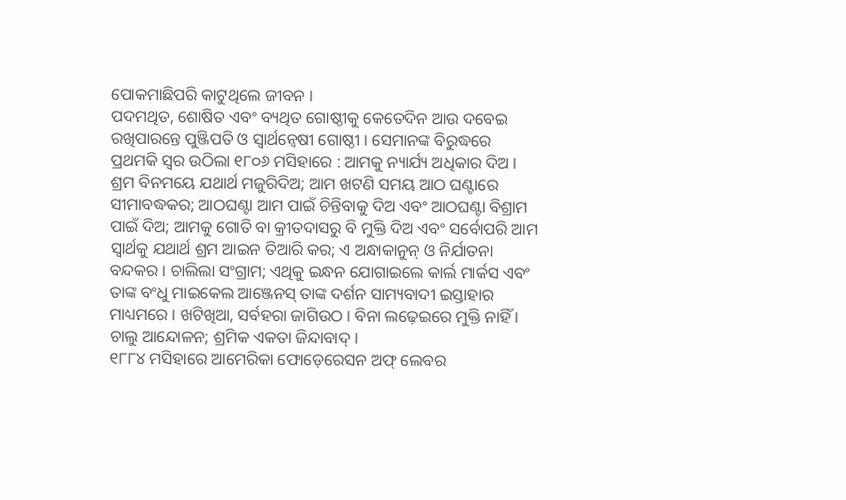ପୋକମାଛିପରି କାଟୁଥିଲେ ଜୀବନ ।
ପଦମଥିତ, ଶୋଷିତ ଏବଂ ବ୍ୟଥିତ ଗୋଷ୍ଠୀକୁ କେତେଦିନ ଆଉ ଦବେଇ ରଖିପାରନ୍ତେ ପୁଞ୍ଜିପତି ଓ ସ୍ୱାର୍ଥନ୍ୱେଷୀ ଗୋଷ୍ଠୀ । ସେମାନଙ୍କ ବିରୁଦ୍ଧରେ ପ୍ରଥମକି ସ୍ୱର ଉଠିଲା ୧୮୦୬ ମସିହାରେ : ଆମକୁ ନ୍ୟାର୍ଯ୍ୟ ଅଧିକାର ଦିଅ । ଶ୍ରମ ବିନମୟେ ଯଥାର୍ଥ ମଜୁରିଦିଅ; ଆମ ଖଟଣି ସମୟ ଆଠ ଘଣ୍ଟାରେ ସୀମାବଦ୍ଧକର; ଆଠଘଣ୍ଟା ଆମ ପାଇଁ ଚିନ୍ତିବାକୁ ଦିଅ ଏବଂ ଆଠଘଣ୍ଟା ବିଶ୍ରାମ ପାଇଁ ଦିଅ; ଆମକୁ ଗୋତି ବା କ୍ରୀତଦାସରୁ ବି ମୁକ୍ତି ଦିଅ ଏବଂ ସର୍ବୋପରି ଆମ ସ୍ୱାର୍ଥକୁ ଯଥାର୍ଥ ଶ୍ରମ ଆଇନ ତିଆରି କର; ଏ ଅନ୍ଧାକାନୁନ୍ ଓ ନିର୍ଯାତନା ବନ୍ଦକର । ଚାଲିଲା ସଂଗ୍ରାମ; ଏଥିକୁ ଇନ୍ଧନ ଯୋଗାଇଲେ କାର୍ଲ ମାର୍କସ ଏବଂ ତାଙ୍କ ବଂଧୁ ମାଇକେଲ ଆଞ୍ଜେନସ୍ ତାଙ୍କ ଦର୍ଶନ ସାମ୍ୟବାଦୀ ଇସ୍ତାହାର ମାଧ୍ୟମରେ । ଖଟିଖିଆ, ସର୍ବହରା ଜାଗିଉଠ । ବିନା ଲଢ଼େଇରେ ମୁକ୍ତି ନାହିଁ । ଚାଲୁ ଆନ୍ଦୋଳନ; ଶ୍ରମିକ ଏକତା ଜିନ୍ଦାବାଦ୍ ।
୧୮୮୪ ମସିହାରେ ଆମେରିକା ଫୋଡ଼େରେସନ ଅଫ୍ ଲେବର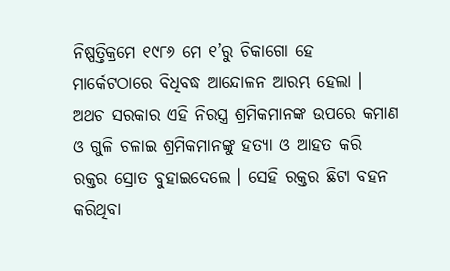ନିଷ୍ପତ୍ତିକ୍ରମେ ୧୯୮୬ ମେ ୧’ରୁ ଚିକାଗୋ ହେ ମାର୍କେଟଠାରେ ବିଧିବଦ୍ଧ ଆନ୍ଦୋଳନ ଆରମ୍ଭ ହେଲା । ଅଥଚ ସରକାର ଏହି ନିରସ୍ତ୍ର ଶ୍ରମିକମାନଙ୍କ ଉପରେ କମାଣ ଓ ଗୁଳି ଚଳାଇ ଶ୍ରମିକମାନଙ୍କୁ ହତ୍ୟା ଓ ଆହତ କରି ରକ୍ତର ସ୍ରୋତ ବୁହାଇଦେଲେ । ସେହି ରକ୍ତର ଛିଟା ବହନ କରିଥିବା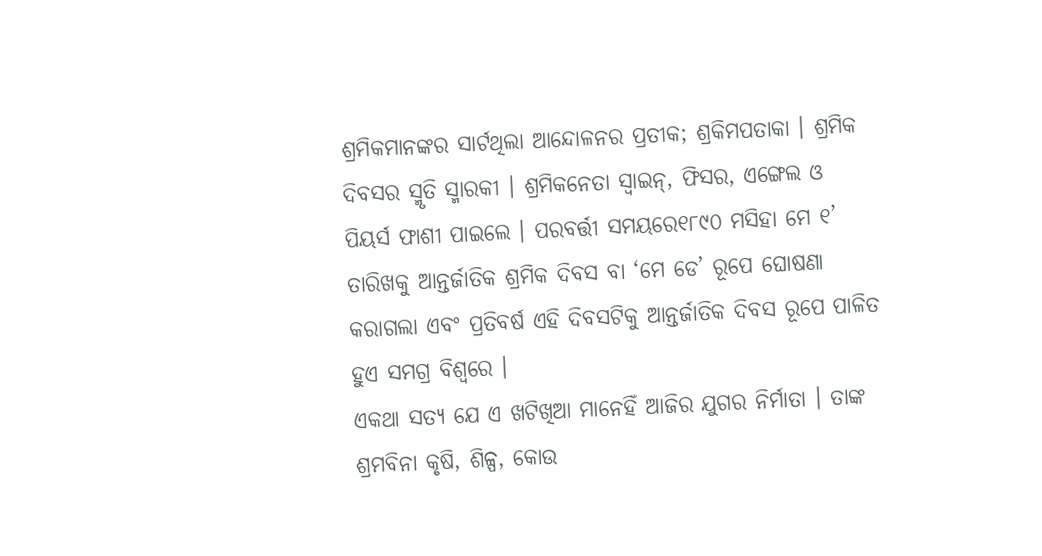ଶ୍ରମିକମାନଙ୍କର ସାର୍ଟଥିଲା ଆନ୍ଦୋଳନର ପ୍ରତୀକ; ଶ୍ରକିମପତାକା । ଶ୍ରମିକ ଦିବସର ସ୍ମୃତି ସ୍ମାରକୀ । ଶ୍ରମିକନେତା ସ୍ୱାଇନ୍, ଫିସର, ଏଙ୍ଗେଲ ଓ ପିୟର୍ସ ଫାଶୀ ପାଇଲେ । ପରବର୍ତ୍ତୀ ସମୟରେ୧୮୯୦ ମସିହା ମେ ୧’ ତାରିଖକୁ ଆନ୍ତର୍ଜାତିକ ଶ୍ରମିକ ଦିବସ ବା ‘ମେ ଡେ’ ରୂପେ ଘୋଷଣା କରାଗଲା ଏବଂ ପ୍ରତିବର୍ଷ ଏହି ଦିବସଟିକୁ ଆନ୍ତର୍ଜାତିକ ଦିବସ ରୂପେ ପାଳିତ ହୁଏ ସମଗ୍ର ବିଶ୍ୱରେ ।
ଏକଥା ସତ୍ୟ ଯେ ଏ ଖଟିଖିଆ ମାନେହିଁ ଆଜିର ଯୁଗର ନିର୍ମାତା । ତାଙ୍କ ଶ୍ରମବିନା କୃଷି, ଶିଳ୍ପ, କୋଉ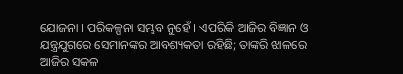ଯୋଜନା । ପରିକଳ୍ପନା ସମ୍ଭବ ନୁହେଁ । ଏପରିକି ଆଜିର ବିଜ୍ଞାନ ଓ ଯନ୍ତ୍ରଯୁଗରେ ସେମାନଙ୍କର ଆବଶ୍ୟକତା ରହିଛି; ତାଙ୍କରି ଝାଳରେ ଆଜିର ସକଳ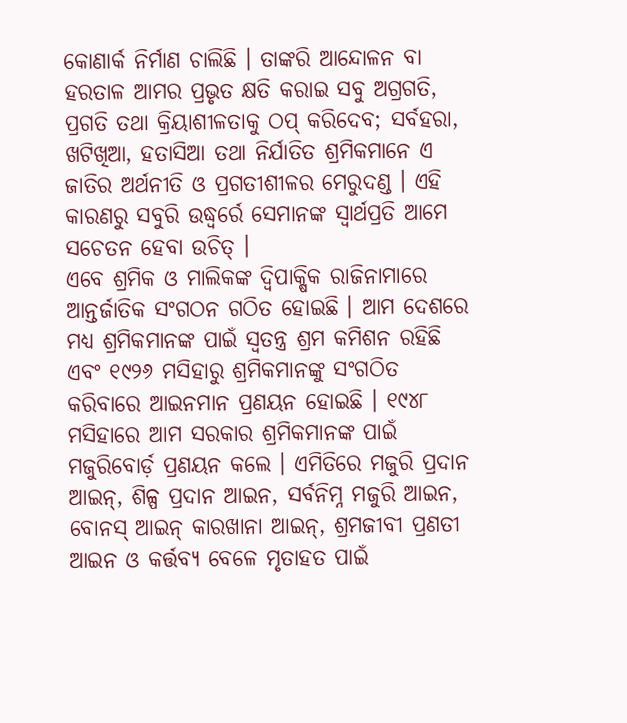କୋଣାର୍କ ନିର୍ମାଣ ଚାଲିଛି । ତାଙ୍କରି ଆନ୍ଦୋଳନ ବା ହରତାଳ ଆମର ପ୍ରଭୃତ କ୍ଷତି କରାଇ ସବୁ ଅଗ୍ରଗତି, ପ୍ରଗତି ତଥା କ୍ରିୟାଶୀଳତାକୁ ଠପ୍ କରିଦେବ; ସର୍ବହରା, ଖଟିଖିଆ, ହତାସିଆ ତଥା ନିର୍ଯାତିତ ଶ୍ରମିକମାନେ ଏ ଜାତିର ଅର୍ଥନୀତି ଓ ପ୍ରଗତୀଶୀଳର ମେରୁଦଣ୍ଡ । ଏହି କାରଣରୁ ସବୁରି ଉଦ୍ଧ୍ୱର୍ରେ ସେମାନଙ୍କ ସ୍ୱାର୍ଥପ୍ରତି ଆମେ ସଚେତନ ହେବା ଉଚିତ୍ ।
ଏବେ ଶ୍ରମିକ ଓ ମାଲିକଙ୍କ ଦ୍ୱିପାକ୍ଷିକ ରାଜିନାମାରେ ଆନ୍ତର୍ଜାତିକ ସଂଗଠନ ଗଠିତ ହୋଇଛି । ଆମ ଦେଶରେ ମଧ୍ୟ ଶ୍ରମିକମାନଙ୍କ ପାଇଁ ସ୍ୱତନ୍ତ୍ର ଶ୍ରମ କମିଶନ ରହିଛି ଏବଂ ୧୯୨୬ ମସିହାରୁ ଶ୍ରମିକମାନଙ୍କୁ ସଂଗଠିତ କରିବାରେ ଆଇନମାନ ପ୍ରଣୟନ ହୋଇଛି । ୧୯୪୮ ମସିହାରେ ଆମ ସରକାର ଶ୍ରମିକମାନଙ୍କ ପାଇଁ ମଜୁରିବୋର୍ଡ଼ ପ୍ରଣୟନ କଲେ । ଏମିତିରେ ମଜୁରି ପ୍ରଦାନ ଆଇନ୍, ଶିଳ୍ପ ପ୍ରଦାନ ଆଇନ, ସର୍ବନିମ୍ନ ମଜୁରି ଆଇନ, ବୋନସ୍ ଆଇନ୍ କାରଖାନା ଆଇନ୍, ଶ୍ରମଜୀବୀ ପ୍ରଣତୀ ଆଇନ ଓ କର୍ତ୍ତବ୍ୟ ବେଳେ ମୃତାହତ ପାଇଁ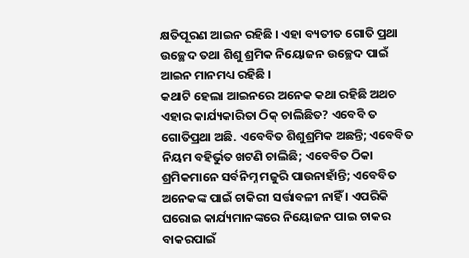କ୍ଷତିପୂରଣ ଆଇନ ରହିଛି । ଏହା ବ୍ୟତୀତ ଗୋତି ପ୍ରଥା ଉଚ୍ଛେଦ ତଥା ଶିଶୁ ଶ୍ରମିକ ନିୟୋଜନ ଉଚ୍ଛେଦ ପାଇଁ ଆଇନ ମାନମଧ୍ୟ ରହିଛି ।
କଥାଟି ହେଲା ଆଇନରେ ଅନେକ କଥା ରହିଛି ଅଥଚ ଏହାର କାର୍ଯ୍ୟକାରିତା ଠିକ୍ ଚାଲିଛିତ? ଏବେବି ତ ଗୋତିପ୍ରଥା ଅଛି. ଏବେବିତ ଶିଶୁଶ୍ରମିକ ଅଛନ୍ତି; ଏବେବିତ ନିୟମ ବହିର୍ଭୁତ ଖଟଣି ଚାଲିଛି; ଏବେବିତ ଠିକା ଶ୍ରମିକମାନେ ସର୍ବନିମ୍ନ ମଜୁରି ପାଉନାହାଁନ୍ତି; ଏବେବିତ ଅନେକଙ୍କ ପାଇଁ ଚାକିରୀ ସର୍ତ୍ତାବଳୀ ନାହିଁ । ଏପରିକି ଘରୋଇ କାର୍ଯ୍ୟମାନଙ୍କରେ ନିୟୋଜନ ପାଇ ଚାକର ବାକରପାଇଁ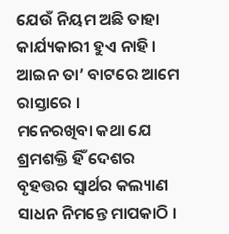ଯେଉଁ ନିୟମ ଅଛି ତାହା କାର୍ଯ୍ୟକାରୀ ହୁଏ ନାହି । ଆଇନ ତା’ ବାଟରେ ଆମେ ରାସ୍ତାରେ ।
ମନେରଖିବା କଥା ଯେ ଶ୍ରମଶକ୍ତି ହିଁ ଦେଶର ବୃହତ୍ତର ସ୍ୱାର୍ଥର କଲ୍ୟାଣ ସାଧନ ନିମନ୍ତେ ମାପକାଠି ।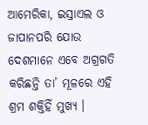ଆମେରିକା, ଇସ୍ରାଏଲ ଓ ଜାପାନପରି ଯୋଉ ଦେଶମାନେ ଏବେ ଅଗ୍ରଗତି କରିଛନ୍ତି ତା’ ମୂଳରେ ଏହି ଶ୍ରମ ଶକ୍ତିହିଁ ମୁଖ୍ୟ ।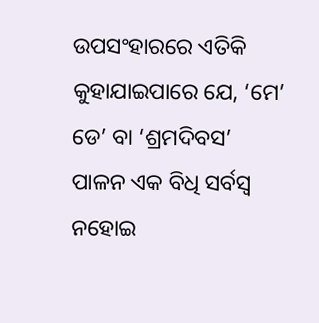ଉପସଂହାରରେ ଏତିକି କୁହାଯାଇପାରେ ଯେ, ‘ମେ’ ଡେ’ ବା ‘ଶ୍ରମଦିବସ’ ପାଳନ ଏକ ବିଧି ସର୍ବସ୍ୱ ନହୋଇ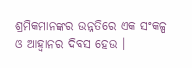ଶ୍ରମିକମାନଙ୍କର ଉନ୍ନତିରେ ଏକ ସଂକଳ୍ପ ଓ ଆହ୍ୱାନର ଦିବସ ହେଉ ।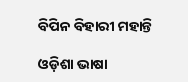ବିପିନ ବିହାରୀ ମହାନ୍ତି

ଓଡ଼ିଶା ଭାଷା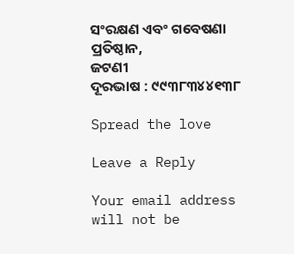ସଂରକ୍ଷଣ ଏବଂ ଗବେଷଣା ପ୍ରତିଷ୍ଠାନ,
ଜଟଣୀ
ଦୂରଭାଷ : ୯୯୩୮୩୪୪୧୩୮

Spread the love

Leave a Reply

Your email address will not be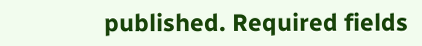published. Required fields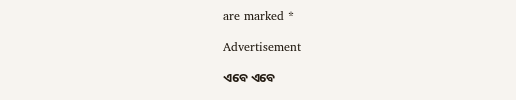are marked *

Advertisement

ଏବେ ଏବେ